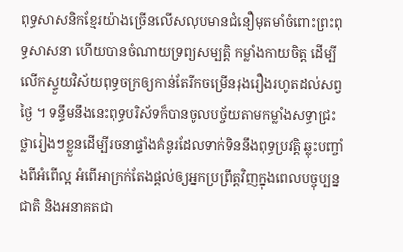ពុទ្ធសាសនិកខ្មែរយ៉ាងច្រើនលើសលុបមានជំនឿមុតមាំចំពោះព្រះពុទ្ធសាសនា ហើយបានចំណាយទ្រព្យសម្បត្ដិ កម្លាំងកាយចិត្ដ ដើម្បីលើកស្ទួយវិស័យពុទ្ធចក្រឲ្យកាន់តែរីកចម្រើនរុងរឿងរហូតដល់សព្វថ្ងៃ ។ ទន្ទឹមនឹងនេះពុទ្ធបរិស័ទក៏បានចូលបច្ច័យតាមកម្លាំងសទ្ធាជ្រះថ្លារៀងៗខ្លួនដើម្បីរចនាផ្ទាំងគំនូរដែលទាក់ទិននឹងពុទ្ធប្រវត្ដិ ឆ្លុះបញ្ចាំងពីអំពើល្អ អំពើអាក្រក់តែងផ្ដល់ឲ្យអ្នកប្រព្រឹត្ដវិញក្នុងពេលបច្ចុប្បន្នជាតិ និងអនាគតជា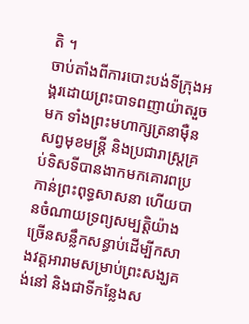តិ ។
ចាប់តាំងពីការបោះបង់ទីក្រុងអង្គរដោយព្រះបាទពញាយ៉ាតរួចមក ទាំងព្រះមហាក្សត្រនាម៉ឺនសព្វមុខមន្ដ្រី និងប្រជារាស្ដ្រគ្រប់ទិសទីបានងាកមកគោរពប្រកាន់ព្រះពុទ្ធសាសនា ហើយបានចំណាយទ្រព្យសម្បត្ដិយ៉ាងច្រើនសន្លឹកសន្ធាប់ដើម្បីកសាងវត្ដអារាមសម្រាប់ព្រះសង្ឃគង់នៅ និងជាទីកន្លែងស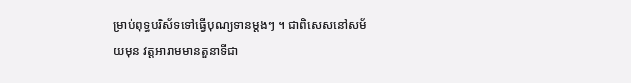ម្រាប់ពុទ្ធបរិស័ទទៅធ្វើបុណ្យទានម្ដងៗ ។ ជាពិសេសនៅសម័យមុន វត្ដអារាមមានតួនាទីជា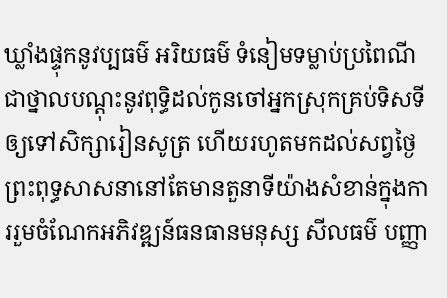ឃ្លាំងផ្ទុកនូវប្បធម៌ អរិយធម៌ ទំនៀមទម្លាប់ប្រពៃណី ជាថ្នាលបណ្ដុះនូវពុទ្ធិដល់កូនចៅអ្នកស្រុកគ្រប់ទិសទីឲ្យទៅសិក្សារៀនសូត្រ ហើយរហូតមកដល់សព្វថ្ងៃ ព្រះពុទ្ធសាសនានៅតែមានតួនាទីយ៉ាងសំខាន់ក្នុងការរួមចំណែកអភិវឌ្ឍន៍ធនធានមនុស្ស សីលធម៌ បញ្ញា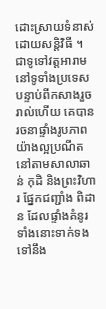ដោះស្រាយទំនាស់ដោយសន្ដិវិធី ។
ជាទូទៅវត្ដអារាមនៅទូទាំងប្រទេសបន្ទាប់ពីកសាងរួចរាល់ហើយ គេបានរចនាផ្ទាំងរូបភាពយ៉ាងល្អប្រណីតនៅតាមសាលាឆាន់ កុដិ និងព្រះវិហារ ផ្នែកជញ្ជាំង ពិដាន ដែលផ្ទាំងគំនូរទាំងនោះទាក់ទងទៅនឹង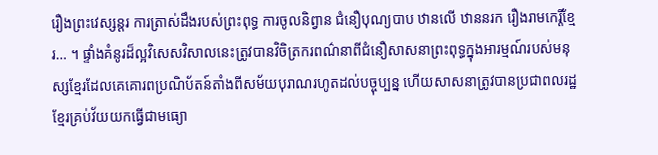រឿងព្រះវេស្សន្តរ ការត្រាស់ដឹងរបស់ព្រះពុទ្ធ ការចូលនិព្វាន ជំនឿបុណ្យបាប ឋានលើ ឋាននរក រឿងរាមកេរ្ដិ៍ខ្មែរ… ។ ផ្ទាំងគំនូរដ៏ល្អវិសេសវិសាលនេះត្រូវបានវិចិត្រករពណ៌នាពីជំនឿសាសនាព្រះពុទ្ធក្នុងអារម្មណ៍របស់មនុស្សខ្មែរដែលគេគោរពប្រណិប័តន៍តាំងពីសម័យបុរាណរហូតដល់បច្ចុប្បន្ន ហើយសាសនាត្រូវបានប្រជាពលរដ្ឋខ្មែរគ្រប់វ័យយកធ្វើជាមធ្យោ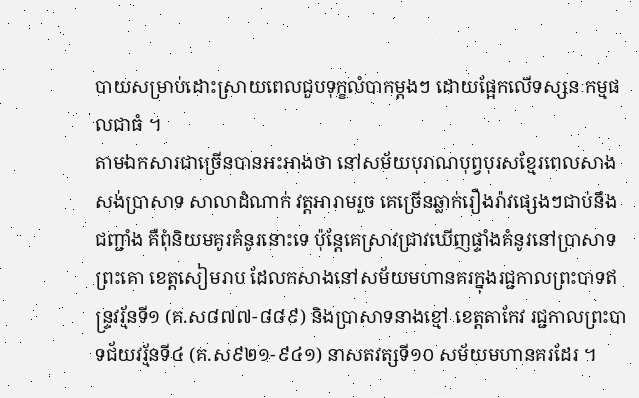បាយសម្រាប់ដោះស្រាយពេលជួបទុក្ខលំបាកម្ដងៗ ដោយផ្អែកលើទស្សនៈកម្មផលជាធំ ។
តាមឯកសារជាច្រើនបានអះអាងថា នៅសម័យបុរាណបុព្វបុរសខ្មែរពេលសាងសង់ប្រាសាទ សាលាដំណាក់ វត្ដអារាមរួច គេច្រើនឆ្លាក់រឿងរ៉ាវផ្សេងៗជាប់នឹងជញ្ជាំង គឺពុំនិយមគូរគំនូរនោះទេ ប៉ុន្ដែគេស្រាវជ្រាវឃើញផ្ទាំងគំនូរនៅប្រាសាទព្រះគោ ខេត្ដសៀមរាប ដែលកសាងនៅសម័យមហានគរក្នុងរជ្ជកាលព្រះបាទឥន្ទ្រវរ្ម័នទី១ (គ.ស៨៧៧-៨៨៩) និងប្រាសាទនាងខ្មៅ ខេត្ដតាកែវ រជ្ជកាលព្រះបាទជ័យវរ្ម័នទី៤ (គ.ស៩២១-៩៤១) នាសតវត្សទី១០ សម័យមហានគរដែរ ។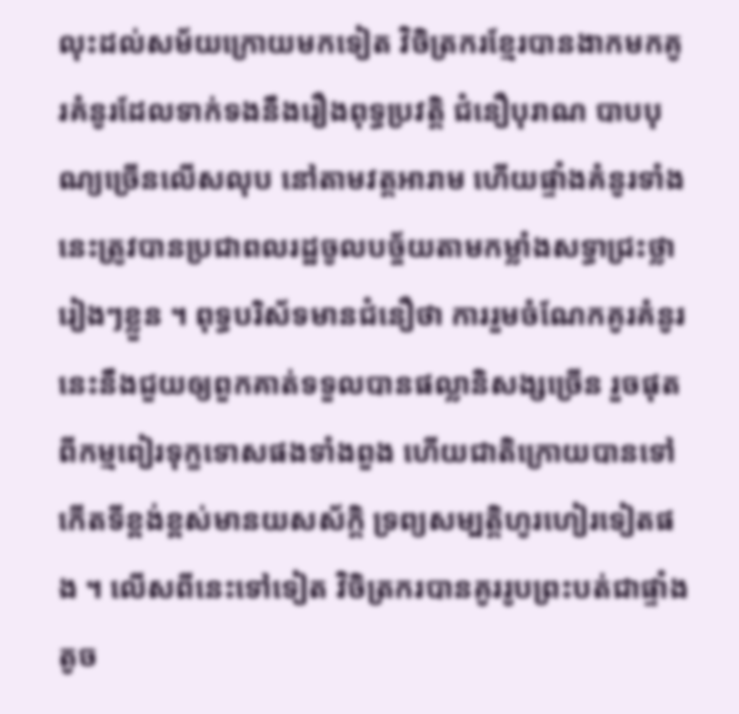លុះដល់សម័យក្រោយមកទៀត វិចិត្រករខ្មែរបានងាកមកគូរគំនូរដែលទាក់ទងនឹងរឿងពុទ្ធប្រវត្ដិ ជំនឿបុរាណ បាបបុណ្យច្រើនលើសលុប នៅតាមវត្ដអារាម ហើយផ្ទាំងគំនូរទាំងនេះត្រូវបានប្រជាពលរដ្ឋចូលបច្ច័យតាមកម្លាំងសទ្ធាជ្រះថ្លារៀងៗខ្លួន ។ ពុទ្ធបរិស័ទមានជំនឿថា ការរួមចំណែកគូរគំនូរនេះនឹងជួយឲ្យពួកគាត់ទទួលបានផល្លានិសង្សច្រើន រួចផុតពីកម្មពៀរទុក្ខទោសផងទាំងពួង ហើយជាតិក្រោយបានទៅកើតទីខ្ពង់ខ្ពស់មានយសស័ក្ដិ ទ្រព្យសម្បត្ដិហូរហៀរទៀតផង ។ លើសពីនេះទៅទៀត វិចិត្រករបានគូររូបព្រះបត់ជាផ្ទាំងតូច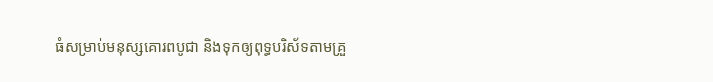ធំសម្រាប់មនុស្សគោរពបូជា និងទុកឲ្យពុទ្ធបរិស័ទតាមគ្រួ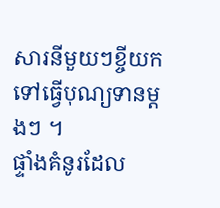សារនីមួយៗខ្ចីយកទៅធ្វើបុណ្យទានម្ដងៗ ។
ផ្ទាំងគំនូរដែល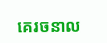គេរចនាល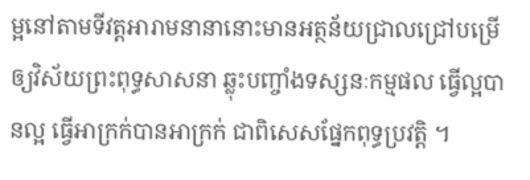ម្អនៅតាមទីវត្ដអារាមនានានោះមានអត្ថន័យជ្រាលជ្រៅបម្រើឲ្យវិស័យព្រះពុទ្ធសាសនា ឆ្លុះបញ្ចាំងទស្សនៈកម្មផល ធ្វើល្អបានល្អ ធ្វើអាក្រក់បានអាក្រក់ ជាពិសេសផ្នែកពុទ្ធប្រវត្ដិ ។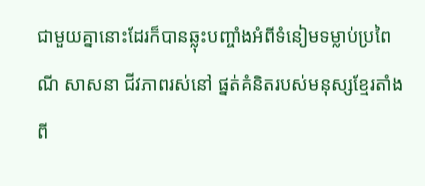ជាមួយគ្នានោះដែរក៏បានឆ្លុះបញ្ចាំងអំពីទំនៀមទម្លាប់ប្រពៃណី សាសនា ជីវភាពរស់នៅ ផ្នត់គំនិតរបស់មនុស្សខ្មែរតាំងពី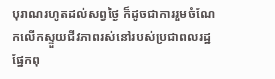បុរាណរហូតដល់សព្វថ្ងៃ ក៏ដូចជាការរួមចំណែកលើកស្ទួយជីវភាពរស់នៅរបស់ប្រជាពលរដ្ឋផ្នែកពុ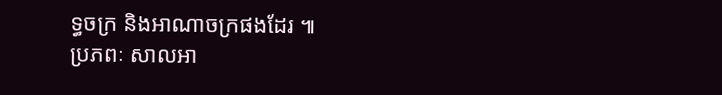ទ្ធចក្រ និងអាណាចក្រផងដែរ ៕
ប្រភពៈ សាលអា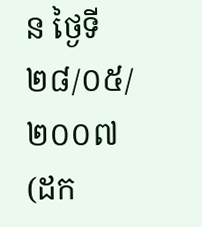ន ថ្ងៃទី ២៨/០៥/២០០៧ (ដក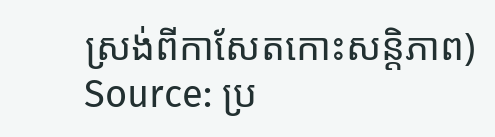ស្រង់ពីកាសែតកោះសន្ដិភាព)
Source: ប្រ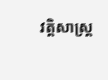វត្ដិសាស្រ្ដ